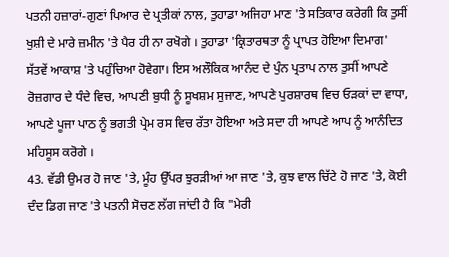ਪਤਨੀ ਹਜ਼ਾਰਾਂ-ਗੁਣਾਂ ਪਿਆਰ ਦੇ ਪ੍ਰਤੀਕਾਂ ਨਾਲ, ਤੁਹਾਡਾ ਅਜਿਹਾ ਮਾਣ 'ਤੇ ਸਤਿਕਾਰ ਕਰੇਗੀ ਕਿ ਤੁਸੀਂ ਖੁਸ਼ੀ ਦੇ ਮਾਰੇ ਜ਼ਮੀਨ 'ਤੇ ਪੈਰ ਹੀ ਨਾ ਰਖੋਗੇ । ਤੁਹਾਡਾ 'ਕ੍ਰਿਤਾਰਥਤਾ ਨੂੰ ਪ੍ਰਾਪਤ ਹੋਇਆ ਦਿਮਾਗ' ਸੱਤਵੇਂ ਆਕਾਸ਼ 'ਤੇ ਪਹੁੰਚਿਆ ਹੋਵੇਗਾ। ਇਸ ਅਲੌਕਿਕ ਆਨੰਦ ਦੇ ਪੁੰਨ ਪ੍ਰਤਾਪ ਨਾਲ ਤੁਸੀਂ ਆਪਣੇ ਰੋਜ਼ਗਾਰ ਦੇ ਧੰਦੇ ਵਿਚ, ਆਪਣੀ ਬੁਧੀ ਨੂੰ ਸੂਖਸ਼ਮ ਸੁਜਾਣ, ਆਪਣੇ ਪੁਰਸ਼ਾਰਥ ਵਿਚ ਓੜਕਾਂ ਦਾ ਵਾਧਾ, ਆਪਣੇ ਪੂਜਾ ਪਾਠ ਨੂੰ ਭਗਤੀ ਪ੍ਰੇਮ ਰਸ ਵਿਚ ਰੱਤਾ ਹੋਇਆ ਅਤੇ ਸਦਾ ਹੀ ਆਪਣੇ ਆਪ ਨੂੰ ਆਨੰਦਿਤ ਮਹਿਸੂਸ ਕਰੋਗੇ ।
43. ਵੱਡੀ ਉਮਰ ਹੋ ਜਾਣ 'ਤੇ, ਮੂੰਹ ਉੱਪਰ ਝੁਰੜੀਆਂ ਆ ਜਾਣ 'ਤੇ, ਕੁਝ ਵਾਲ ਚਿੱਟੇ ਹੋ ਜਾਣ 'ਤੇ, ਕੋਈ ਦੰਦ ਡਿਗ ਜਾਣ 'ਤੇ ਪਤਨੀ ਸੋਚਣ ਲੱਗ ਜਾਂਦੀ ਹੈ ਕਿ "ਮੇਰੀ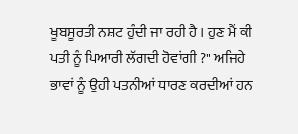ਖੂਬਸੂਰਤੀ ਨਸ਼ਟ ਹੁੰਦੀ ਜਾ ਰਹੀ ਹੈ । ਹੁਣ ਮੈਂ ਕੀ ਪਤੀ ਨੂੰ ਪਿਆਰੀ ਲੱਗਦੀ ਹੋਵਾਂਗੀ ?" ਅਜਿਹੇ ਭਾਵਾਂ ਨੂੰ ਉਹੀ ਪਤਨੀਆਂ ਧਾਰਣ ਕਰਦੀਆਂ ਹਨ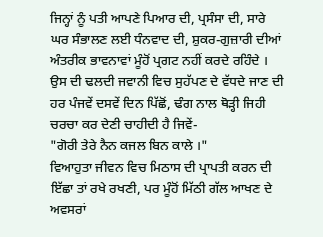ਜਿਨ੍ਹਾਂ ਨੂੰ ਪਤੀ ਆਪਣੇ ਪਿਆਰ ਦੀ, ਪ੍ਰਸੰਸਾ ਦੀ, ਸਾਰੇ ਘਰ ਸੰਭਾਲਣ ਲਈ ਧੰਨਵਾਦ ਦੀ, ਸ਼ੁਕਰ-ਗੁਜ਼ਾਰੀ ਦੀਆਂ ਅੰਤਰੀਕ ਭਾਵਨਾਵਾਂ ਮੂੰਹੋਂ ਪ੍ਰਗਟ ਨਹੀਂ ਕਰਦੇ ਰਹਿੰਦੇ । ਉਸ ਦੀ ਢਲਦੀ ਜਵਾਨੀ ਵਿਚ ਸੁਹੱਪਣ ਦੇ ਵੱਧਦੇ ਜਾਣ ਦੀ ਹਰ ਪੰਜਵੇਂ ਦਸਵੇਂ ਦਿਨ ਪਿੱਛੋਂ, ਢੰਗ ਨਾਲ ਥੋੜ੍ਹੀ ਜਿਹੀ ਚਰਚਾ ਕਰ ਦੇਣੀ ਚਾਹੀਦੀ ਹੈ ਜਿਵੇਂ-
"ਗੋਰੀ ਤੇਰੇ ਨੈਨ ਕਜਲ ਬਿਨ ਕਾਲੇ ।"
ਵਿਆਹੁਤਾ ਜੀਵਨ ਵਿਚ ਮਿਠਾਸ ਦੀ ਪ੍ਰਾਪਤੀ ਕਰਨ ਦੀ ਇੱਛਾ ਤਾਂ ਰਖੇ ਰਖਣੀ, ਪਰ ਮੂੰਹੋਂ ਮਿੱਠੀ ਗੱਲ ਆਖਣ ਦੇ ਅਵਸਰਾਂ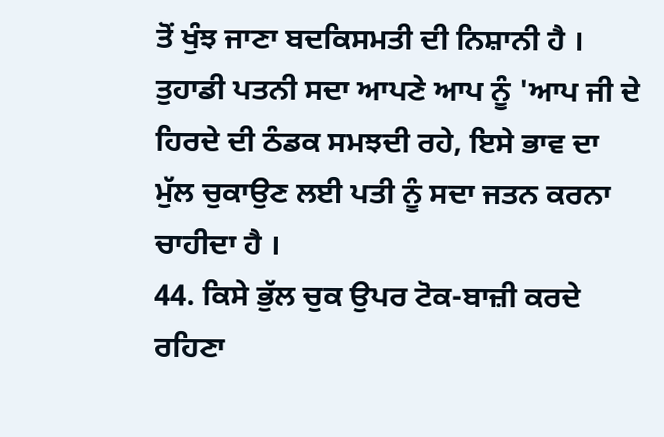ਤੋਂ ਖੁੰਝ ਜਾਣਾ ਬਦਕਿਸਮਤੀ ਦੀ ਨਿਸ਼ਾਨੀ ਹੈ । ਤੁਹਾਡੀ ਪਤਨੀ ਸਦਾ ਆਪਣੇ ਆਪ ਨੂੰ 'ਆਪ ਜੀ ਦੇ ਹਿਰਦੇ ਦੀ ਠੰਡਕ ਸਮਝਦੀ ਰਹੇ, ਇਸੇ ਭਾਵ ਦਾ ਮੁੱਲ ਚੁਕਾਉਣ ਲਈ ਪਤੀ ਨੂੰ ਸਦਾ ਜਤਨ ਕਰਨਾ ਚਾਹੀਦਾ ਹੈ ।
44. ਕਿਸੇ ਭੁੱਲ ਚੁਕ ਉਪਰ ਟੋਕ-ਬਾਜ਼ੀ ਕਰਦੇ ਰਹਿਣਾ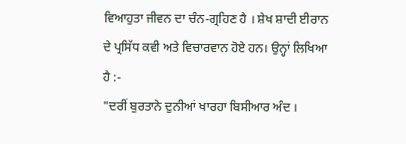ਵਿਆਹੁਤਾ ਜੀਵਨ ਦਾ ਚੰਨ-ਗ੍ਰਹਿਣ ਹੈ । ਸ਼ੇਖ ਸ਼ਾਦੀ ਈਰਾਨ ਦੇ ਪ੍ਰਸਿੱਧ ਕਵੀ ਅਤੇ ਵਿਚਾਰਵਾਨ ਹੋਏ ਹਨ। ਉਨ੍ਹਾਂ ਲਿਖਿਆ ਹੈ :-
"ਦਰੀਂ ਬੁਰਤਾਨੇ ਦੁਨੀਆਂ ਖਾਰਹਾ ਬਿਸੀਆਰ ਅੰਦ ।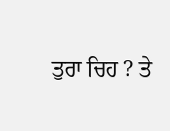ਤੁਰਾ ਚਿਹ ? ਤੇ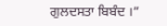ਗੁਲਦਸਤਾ ਬਿਬੰਦ ।”